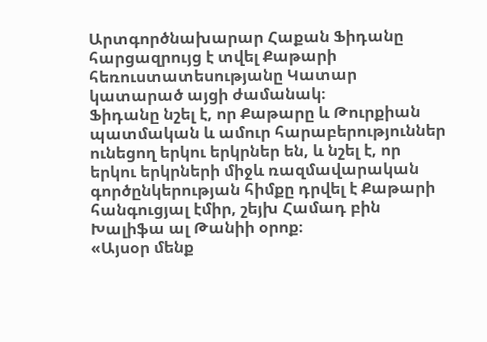Արտգործնախարար Հաքան Ֆիդանը հարցազրույց է տվել Քաթարի հեռուստատեսությանը Կատար կատարած այցի ժամանակ։
Ֆիդանը նշել է, որ Քաթարը և Թուրքիան պատմական և ամուր հարաբերություններ ունեցող երկու երկրներ են, և նշել է, որ երկու երկրների միջև ռազմավարական գործընկերության հիմքը դրվել է Քաթարի հանգուցյալ էմիր, շեյխ Համադ բին Խալիֆա ալ Թանիի օրոք։
«Այսօր մենք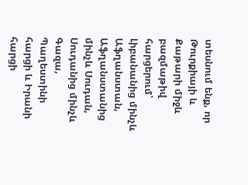տեսնում ենք, որ Թուրքիայի և Քաթարի միջև բազմաթիվ հարցերում՝ Լիբանանից մինչև Աֆղանստան, Աֆղանստանից մինչև Սուդան, Սուդանից մինչև Գազա, Պաղեստինի հարցի և Իրանի հարցի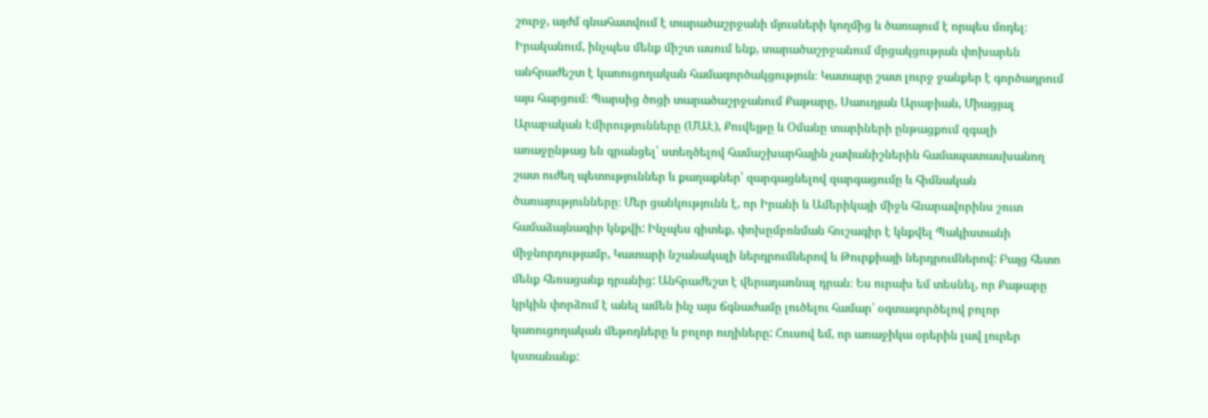շուրջ, այժմ գնահատվում է տարածաշրջանի մյուսների կողմից և ծառայում է որպես մոդել։ Իրականում, ինչպես մենք միշտ ասում ենք, տարածաշրջանում մրցակցության փոխարեն անհրաժեշտ է կառուցողական համագործակցություն։ Կատարը շատ լուրջ ջանքեր է գործադրում այս հարցում։ Պարսից ծոցի տարածաշրջանում Քաթարը, Սաուդյան Արաբիան, Միացյալ Արաբական Էմիրությունները (ՄԱԷ), Քուվեյթը և Օմանը տարիների ընթացքում զգալի առաջընթաց են գրանցել՝ ստեղծելով համաշխարհային չափանիշներին համապատասխանող շատ ուժեղ պետություններ և քաղաքներ՝ զարգացնելով զարգացումը և հիմնական ծառայությունները։ Մեր ցանկությունն է, որ Իրանի և Ամերիկայի միջև հնարավորինս շուտ համաձայնագիր կնքվի: Ինչպես գիտեք, փոխըմբռնման հուշագիր է կնքվել Պակիստանի միջնորդությամբ, Կատարի նշանակալի ներդրումներով և Թուրքիայի ներդրումներով: Բայց հետո մենք հեռացանք դրանից: Անհրաժեշտ է վերադառնալ դրան։ Ես ուրախ եմ տեսնել, որ Քաթարը կրկին փորձում է անել ամեն ինչ այս ճգնաժամը լուծելու համար՝ օգտագործելով բոլոր կառուցողական մեթոդները և բոլոր ուղիները: Հուսով եմ, որ առաջիկա օրերին լավ լուրեր կստանանք: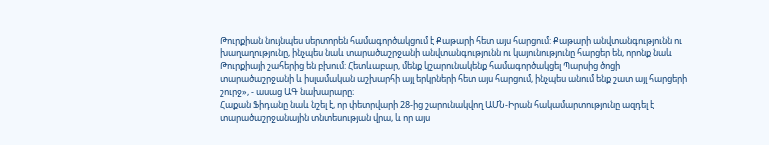Թուրքիան նույնպես սերտորեն համագործակցում է Քաթարի հետ այս հարցում: Քաթարի անվտանգությունն ու խաղաղությունը, ինչպես նաև տարածաշրջանի անվտանգությունն ու կայունությունը հարցեր են, որոնք նաև Թուրքիայի շահերից են բխում: Հետևաբար, մենք կշարունակենք համագործակցել Պարսից ծոցի տարածաշրջանի և իսլամական աշխարհի այլ երկրների հետ այս հարցում, ինչպես անում ենք շատ այլ հարցերի շուրջ», - ասաց ԱԳ նախարարը։
Հաքան Ֆիդանը նաև նշել է, որ փետրվարի 28-ից շարունակվող ԱՄՆ-Իրան հակամարտությունը ազդել է տարածաշրջանային տնտեսության վրա, և որ այս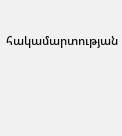հակամարտության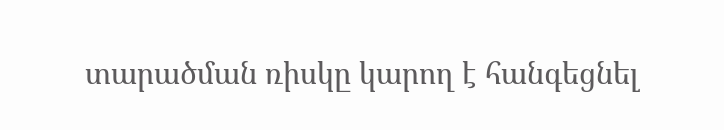տարածման ռիսկը կարող է հանգեցնել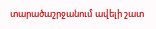տարածաշրջանում ավելի շատ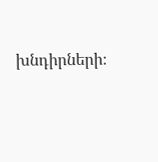խնդիրների։